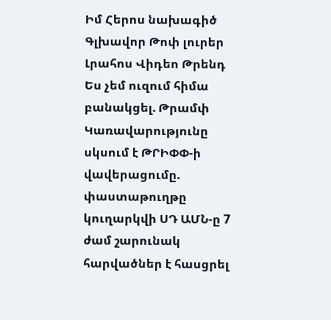Իմ Հերոս նախագիծ
Գլխավոր Թոփ լուրեր Լրահոս Վիդեո Թրենդ
Ես չեմ ուզում հիմա բանակցել. Թրամփ Կառավարությունը սկսում է ԹՐԻՓՓ-ի վավերացումը. փաստաթուղթը կուղարկվի ՍԴ ԱՄՆ-ը 7 ժամ շարունակ հարվածներ է հասցրել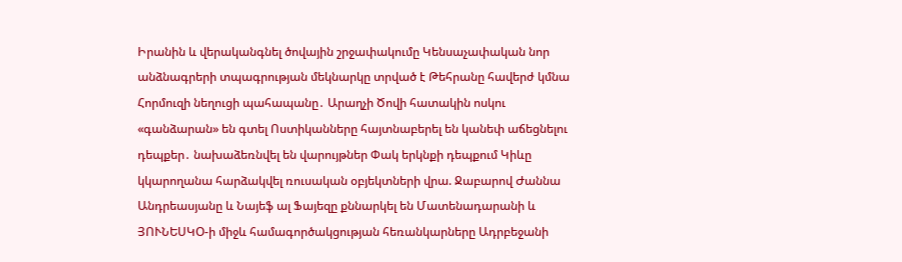Իրանին և վերականգնել ծովային շրջափակումը Կենսաչափական նոր անձնագրերի տպագրության մեկնարկը տրված է Թեհրանը հավերժ կմնա Հորմուզի նեղուցի պահապանը․ Արաղչի Ծովի հատակին ոսկու «գանձարան» են գտել Ոստիկանները հայտնաբերել են կանեփ աճեցնելու դեպքեր․ նախաձեռնվել են վարույթներ Փակ երկնքի դեպքում Կիևը կկարողանա հարձակվել ռուսական օբյեկտների վրա. Ջաբարով Ժաննա Անդրեասյանը և Նայեֆ ալ Ֆայեզը քննարկել են Մատենադարանի և ՅՈՒՆԵՍԿՕ-ի միջև համագործակցության հեռանկարները Ադրբեջանի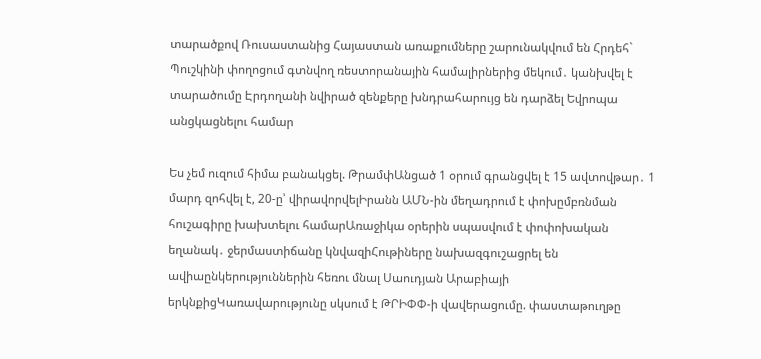տարածքով Ռուսաստանից Հայաստան առաքումները շարունակվում են Հրդեհ` Պուշկինի փողոցում գտնվող ռեստորանային համալիրներից մեկում․ կանխվել է տարածումը Էրդողանի նվիրած զենքերը խնդրահարույց են դարձել Եվրոպա անցկացնելու համար

Ես չեմ ուզում հիմա բանակցել. ԹրամփԱնցած 1 օրում գրանցվել է 15 ավտովթար․ 1 մարդ զոհվել է, 20-ը՝ վիրավորվելԻրանն ԱՄՆ-ին մեղադրում է փոխըմբռնման հուշագիրը խախտելու համարԱռաջիկա օրերին սպասվում է փոփոխական եղանակ․ ջերմաստիճանը կնվազիՀութիները նախազգուշացրել են ավիաընկերություններին հեռու մնալ Սաուդյան Արաբիայի երկնքիցԿառավարությունը սկսում է ԹՐԻՓՓ-ի վավերացումը. փաստաթուղթը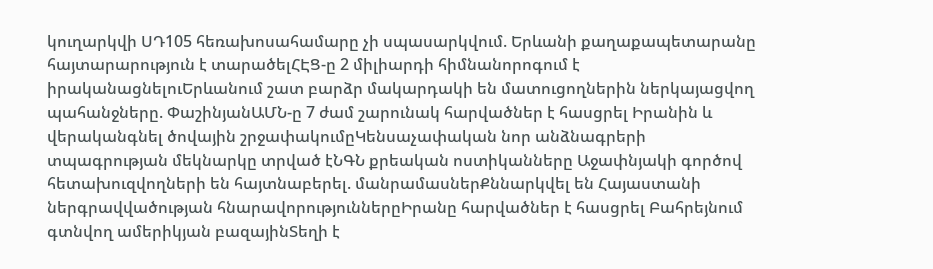կուղարկվի ՍԴ105 հեռախոսահամարը չի սպասարկվում. Երևանի քաղաքապետարանը հայտարարություն է տարածելՀԷՑ-ը 2 միլիարդի հիմնանորոգում է իրականացնելուԵրևանում շատ բարձր մակարդակի են մատուցողներին ներկայացվող պահանջները. ՓաշինյանԱՄՆ-ը 7 ժամ շարունակ հարվածներ է հասցրել Իրանին և վերականգնել ծովային շրջափակումըԿենսաչափական նոր անձնագրերի տպագրության մեկնարկը տրված էՆԳՆ քրեական ոստիկանները Աջափնյակի գործով հետախուզվողների են հայտնաբերել. մանրամասներՔննարկվել են Հայաստանի ներգրավվածության հնարավորություններըԻրանը հարվածներ է հասցրել Բահրեյնում գտնվող ամերիկյան բազայինՏեղի է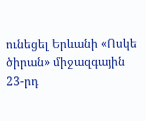ունեցել Երևանի «Ոսկե ծիրան» միջազգային 23-րդ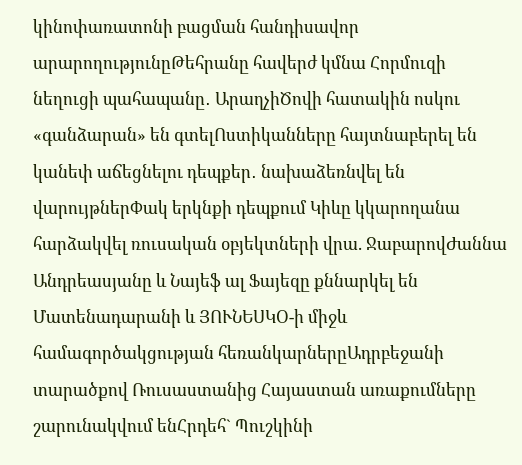կինոփառատոնի բացման հանդիսավոր արարողությունըԹեհրանը հավերժ կմնա Հորմուզի նեղուցի պահապանը․ ԱրաղչիԾովի հատակին ոսկու «գանձարան» են գտելՈստիկանները հայտնաբերել են կանեփ աճեցնելու դեպքեր․ նախաձեռնվել են վարույթներՓակ երկնքի դեպքում Կիևը կկարողանա հարձակվել ռուսական օբյեկտների վրա. ՋաբարովԺաննա Անդրեասյանը և Նայեֆ ալ Ֆայեզը քննարկել են Մատենադարանի և ՅՈՒՆԵՍԿՕ-ի միջև համագործակցության հեռանկարներըԱդրբեջանի տարածքով Ռուսաստանից Հայաստան առաքումները շարունակվում ենՀրդեհ` Պուշկինի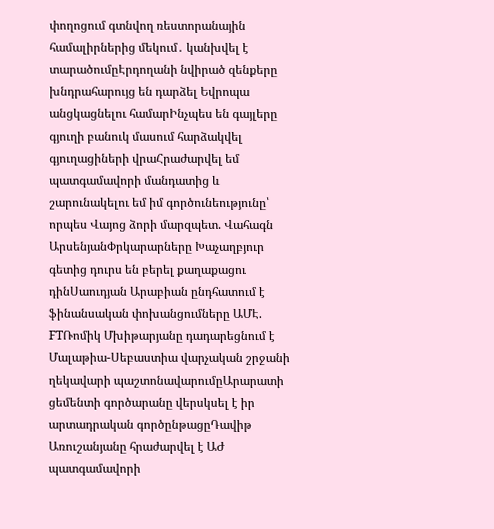փողոցում գտնվող ռեստորանային համալիրներից մեկում․ կանխվել է տարածումըԷրդողանի նվիրած զենքերը խնդրահարույց են դարձել Եվրոպա անցկացնելու համարԻնչպես են գայլերը գյուղի բանուկ մասում հարձակվել գյուղացիների վրաՀրաժարվել եմ պատգամավորի մանդատից և շարունակելու եմ իմ գործունեությունը՝ որպես Վայոց ձորի մարզպետ. Վահագն ԱրսենյանՓրկարարները Խաչաղբյուր գետից դուրս են բերել քաղաքացու դինՍաուդյան Արաբիան ընդհատում է ֆինանսական փոխանցումները ԱՄԷ. FTՌոմիկ Մխիթարյանը դադարեցնում է Մալաթիա-Սեբաստիա վարչական շրջանի ղեկավարի պաշտոնավարումըԱրարատի ցեմենտի գործարանը վերսկսել է իր արտադրական գործընթացըԴավիթ Առուշանյանը հրաժարվել է ԱԺ պատգամավորի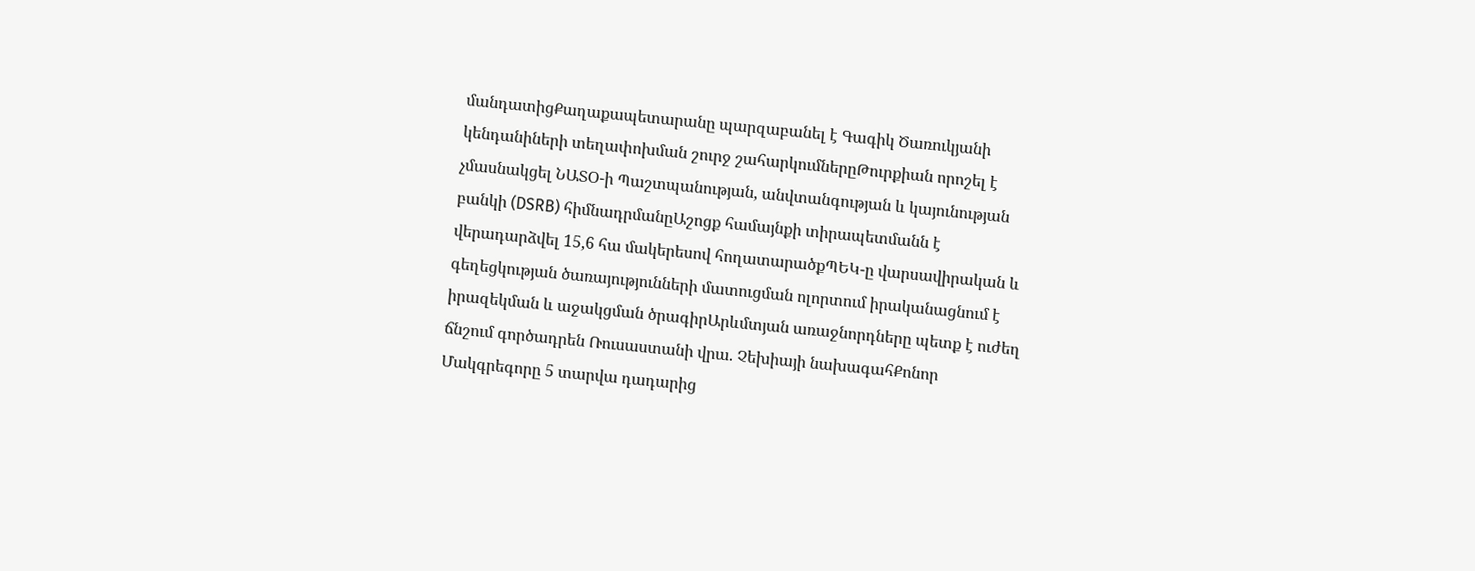մանդատիցՔաղաքապետարանը պարզաբանել է Գագիկ Ծառուկյանի կենդանիների տեղափոխման շուրջ շահարկումներըԹուրքիան որոշել է չմասնակցել ՆԱՏՕ-ի Պաշտպանության, անվտանգության և կայունության բանկի (DSRB) հիմնադրմանըԱշոցք համայնքի տիրապետմանն է վերադարձվել 15,6 հա մակերեսով հողատարածքՊԵԿ-ը վարսավիրական և գեղեցկության ծառայությունների մատուցման ոլորտում իրականացնում է իրազեկման և աջակցման ծրագիրԱրևմտյան առաջնորդները պետք է ուժեղ ճնշում գործադրեն Ռուսաստանի վրա. Չեխիայի նախագահՔոնոր Մակգրեգորը 5 տարվա դադարից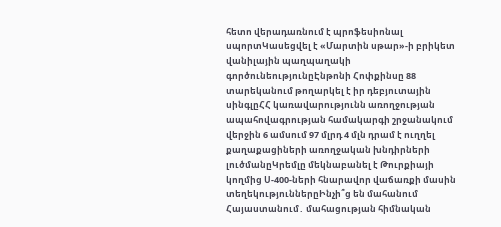հետո վերադառնում է պրոֆեսիոնալ սպորտԿասեցվել է «Մարտին սթար»-ի բրիկետ վանիլային պաղպաղակի գործունեությունըԷնթոնի Հոփքինսը 88 տարեկանում թողարկել է իր դեբյուտային սինգլըՀՀ կառավարությունն առողջության ապահովագրության համակարգի շրջանակում վերջին 6 ամսում 97 մլրդ 4 մլն դրամ է ուղղել քաղաքացիների առողջական խնդիրների լուծմանըԿրեմլը մեկնաբանել է Թուրքիայի կողմից Ս-400-ների հնարավոր վաճառքի մասին տեղեկություններըԻնչի՞ց են մահանում Հայաստանում․ մահացության հիմնական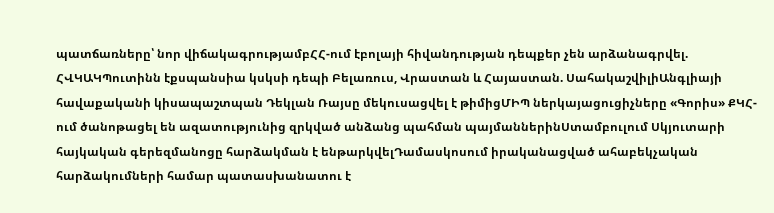պատճառները՝ նոր վիճակագրությամբՀՀ-ում էբոլայի հիվանդության դեպքեր չեն արձանագրվել. ՀՎԿԱԿՊուտինն էքսպանսիա կսկսի դեպի Բելառուս, Վրաստան և Հայաստան. ՍահակաշվիլիԱնգլիայի հավաքականի կիսապաշտպան Դեկլան Ռայսը մեկուսացվել է թիմիցՄԻՊ ներկայացուցիչները «Գորիս» ՔԿՀ-ում ծանոթացել են ազատությունից զրկված անձանց պահման պայմաններինՍտամբուլում Սկյուտարի հայկական գերեզմանոցը հարձակման է ենթարկվելԴամասկոսում իրականացված ահաբեկչական հարձակումների համար պատասխանատու է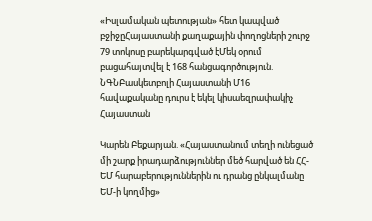«Իսլամական պետության» հետ կապված բջիջըՀայաստանի քաղաքային փողոցների շուրջ 79 տոկոսը բարեկարգված էՄեկ օրում բացահայտվել է 168 հանցագործություն. ՆԳՆԲասկետբոլի Հայաստանի Մ16 հավաքականը դուրս է եկել կիսաեզրափակիչ
Հայաստան

Կարեն Բեքարյան. «Հայաստանում տեղի ունեցած մի շարք իրադարձություններ մեծ հարված են ՀՀ-ԵՄ հարաբերություններին ու դրանց ընկալմանը ԵՄ-ի կողմից»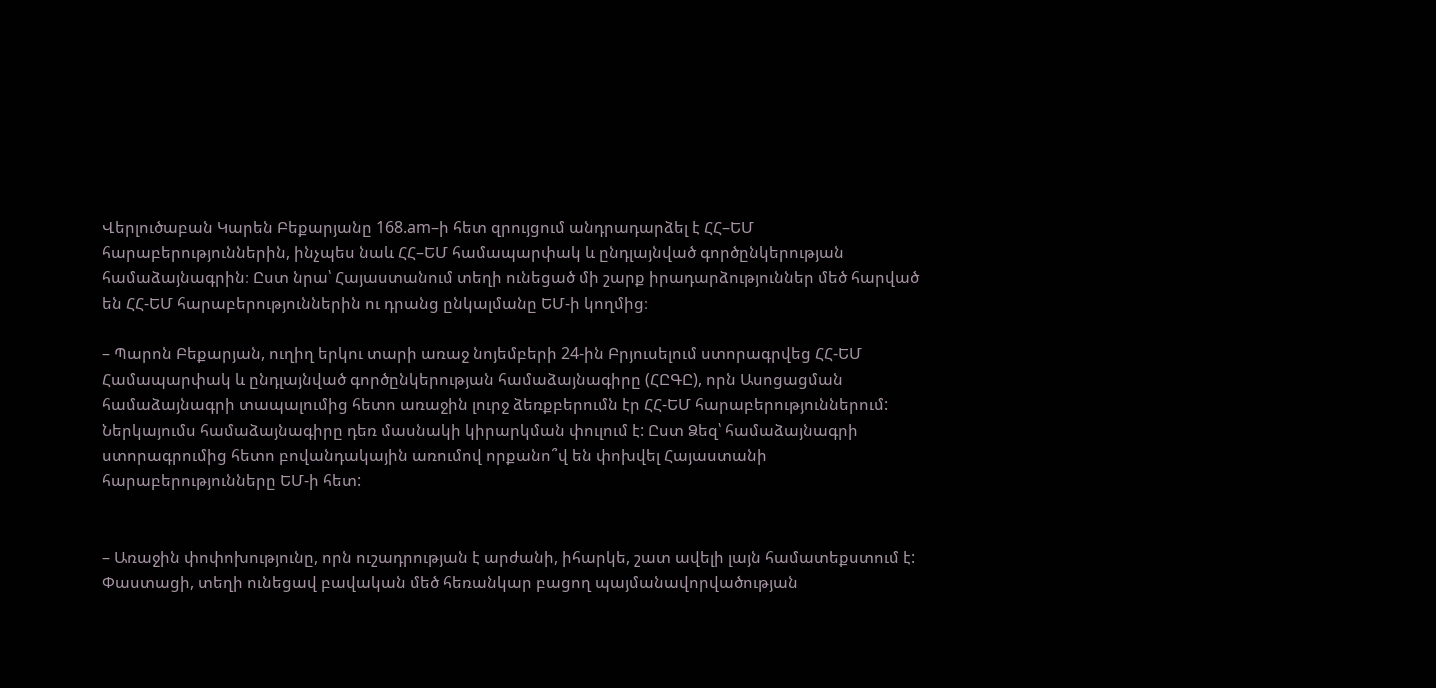Վերլուծաբան Կարեն Բեքարյանը 168.am–ի հետ զրույցում անդրադարձել է ՀՀ–ԵՄ հարաբերություններին, ինչպես նաև ՀՀ–ԵՄ համապարփակ և ընդլայնված գործընկերության համաձայնագրին։ Ըստ նրա՝ Հայաստանում տեղի ունեցած մի շարք իրադարձություններ մեծ հարված են ՀՀ-ԵՄ հարաբերություններին ու դրանց ընկալմանը ԵՄ-ի կողմից։

– Պարոն Բեքարյան, ուղիղ երկու տարի առաջ նոյեմբերի 24-ին Բրյուսելում ստորագրվեց ՀՀ-ԵՄ Համապարփակ և ընդլայնված գործընկերության համաձայնագիրը (ՀԸԳԸ), որն Ասոցացման համաձայնագրի տապալումից հետո առաջին լուրջ ձեռքբերումն էր ՀՀ-ԵՄ հարաբերություններում: Ներկայումս համաձայնագիրը դեռ մասնակի կիրարկման փուլում է: Ըստ Ձեզ՝ համաձայնագրի ստորագրումից հետո բովանդակային առումով որքանո՞վ են փոխվել Հայաստանի հարաբերությունները ԵՄ-ի հետ:


– Առաջին փոփոխությունը, որն ուշադրության է արժանի, իհարկե, շատ ավելի լայն համատեքստում է: Փաստացի, տեղի ունեցավ բավական մեծ հեռանկար բացող պայմանավորվածության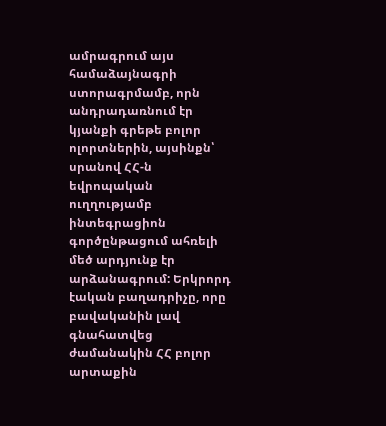ամրագրում այս համաձայնագրի ստորագրմամբ, որն անդրադառնում էր կյանքի գրեթե բոլոր ոլորտներին, այսինքն՝ սրանով ՀՀ-ն եվրոպական ուղղությամբ ինտեգրացիոն գործընթացում ահռելի մեծ արդյունք էր արձանագրում: Երկրորդ էական բաղադրիչը, որը բավականին լավ գնահատվեց ժամանակին ՀՀ բոլոր արտաքին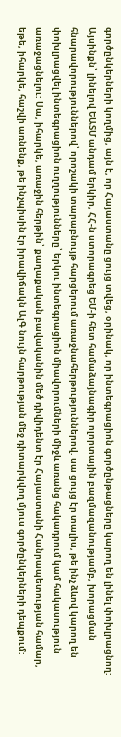գործընկերների կողմից, այն է, որ Հայաստանը ցույց տվեց, օրինակ, որ ինտեգրացիոն գործընթացները կարող են լինել փոխլրացնող: Այսինքն՝ լինելով ԵԱՏՄ անդամ երկիր, ՀՀ-ն ստորագրեց ԵՄ-ի հետ համաձայնագիր ոլորտային բազմազանությամբ, խորացման հնարավորություններով՝ որոշակի տարաբնույթ հարցերում առաջնահերթություններով. սա ցույց էր տալիս, թե ինչ ձևով կարող են փոխլրացվել ինտեգրացիոն ուղղությունները՝ երկու ինտեգրացիոն միավորումների միջև առանց հակադրում կամ հակասություն առաջացնելու: Սա, իհարկե, առաջին հերթին՝ քաղաքական բավականին մեծ դիվիդենտ էր Հայաստանի Հանրապետության համար, եթե, իհարկե, հաշվի առնենք, թե ինչպիսին էր իրավիճակն ԱլԳ նույն հարթության մեջ դիտարկվող մյուս գործընկերների դեպքում: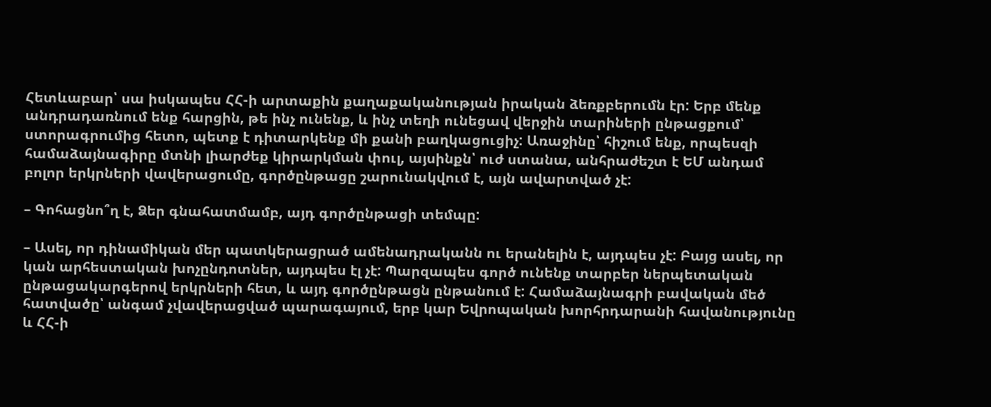Հետևաբար՝ սա իսկապես ՀՀ-ի արտաքին քաղաքականության իրական ձեռքբերումն էր: Երբ մենք անդրադառնում ենք հարցին, թե ինչ ունենք, և ինչ տեղի ունեցավ վերջին տարիների ընթացքում՝ ստորագրումից հետո, պետք է դիտարկենք մի քանի բաղկացուցիչ: Առաջինը՝ հիշում ենք, որպեսզի համաձայնագիրը մտնի լիարժեք կիրարկման փուլ, այսինքն՝ ուժ ստանա, անհրաժեշտ է ԵՄ անդամ բոլոր երկրների վավերացումը, գործընթացը շարունակվում է, այն ավարտված չէ:

– Գոհացնո՞ղ է, Ձեր գնահատմամբ, այդ գործընթացի տեմպը:

– Ասել, որ դինամիկան մեր պատկերացրած ամենադրականն ու երանելին է, այդպես չէ: Բայց ասել, որ կան արհեստական խոչընդոտներ, այդպես էլ չէ: Պարզապես գործ ունենք տարբեր ներպետական ընթացակարգերով երկրների հետ, և այդ գործընթացն ընթանում է: Համաձայնագրի բավական մեծ հատվածը՝ անգամ չվավերացված պարագայում, երբ կար Եվրոպական խորհրդարանի հավանությունը և ՀՀ-ի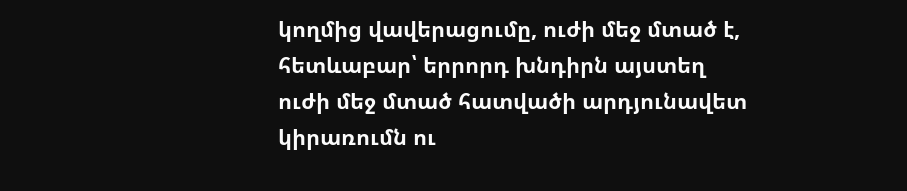կողմից վավերացումը, ուժի մեջ մտած է, հետևաբար՝ երրորդ խնդիրն այստեղ ուժի մեջ մտած հատվածի արդյունավետ կիրառումն ու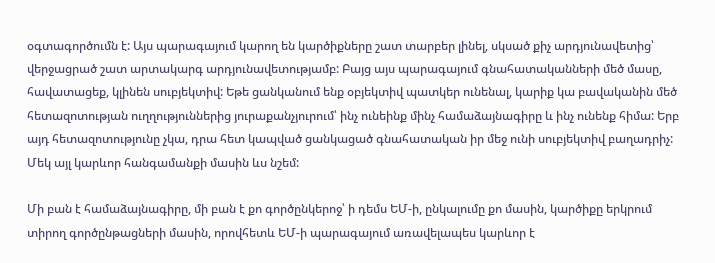օգտագործումն է: Այս պարագայում կարող են կարծիքները շատ տարբեր լինել, սկսած քիչ արդյունավետից՝ վերջացրած շատ արտակարգ արդյունավետությամբ: Բայց այս պարագայում գնահատականների մեծ մասը, հավատացեք, կլինեն սուբյեկտիվ: Եթե ցանկանում ենք օբյեկտիվ պատկեր ունենալ, կարիք կա բավականին մեծ հետազոտության ուղղություններից յուրաքանչյուրում՝ ինչ ունեինք մինչ համաձայնագիրը և ինչ ունենք հիմա: Երբ այդ հետազոտությունը չկա, դրա հետ կապված ցանկացած գնահատական իր մեջ ունի սուբյեկտիվ բաղադրիչ: Մեկ այլ կարևոր հանգամանքի մասին ևս նշեմ:

Մի բան է համաձայնագիրը, մի բան է քո գործընկերոջ՝ ի դեմս ԵՄ-ի, ընկալումը քո մասին, կարծիքը երկրում տիրող գործընթացների մասին, որովհետև ԵՄ-ի պարագայում առավելապես կարևոր է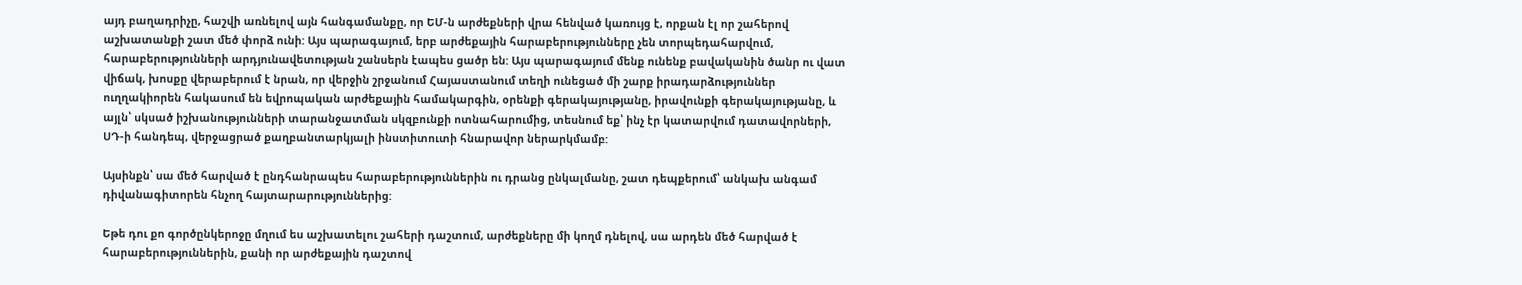այդ բաղադրիչը, հաշվի առնելով այն հանգամանքը, որ ԵՄ-ն արժեքների վրա հենված կառույց է, որքան էլ որ շահերով աշխատանքի շատ մեծ փորձ ունի: Այս պարագայում, երբ արժեքային հարաբերությունները չեն տորպեդահարվում, հարաբերությունների արդյունավետության շանսերն էապես ցածր են: Այս պարագայում մենք ունենք բավականին ծանր ու վատ վիճակ, խոսքը վերաբերում է նրան, որ վերջին շրջանում Հայաստանում տեղի ունեցած մի շարք իրադարձություններ ուղղակիորեն հակասում են եվրոպական արժեքային համակարգին, օրենքի գերակայությանը, իրավունքի գերակայությանը, և այլն՝ սկսած իշխանությունների տարանջատման սկզբունքի ոտնահարումից, տեսնում եք՝ ինչ էր կատարվում դատավորների, ՍԴ-ի հանդեպ, վերջացրած քաղբանտարկյալի ինստիտուտի հնարավոր ներարկմամբ:

Այսինքն՝ սա մեծ հարված է ընդհանրապես հարաբերություններին ու դրանց ընկալմանը, շատ դեպքերում՝ անկախ անգամ դիվանագիտորեն հնչող հայտարարություններից:

Եթե դու քո գործընկերոջը մղում ես աշխատելու շահերի դաշտում, արժեքները մի կողմ դնելով, սա արդեն մեծ հարված է հարաբերություններին, քանի որ արժեքային դաշտով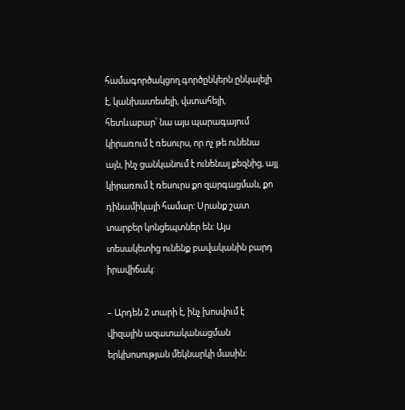համագործակցող գործընկերն ընկալելի է, կանխատեսելի, վստահելի, հետևաբար՝ նա այս պարագայում կիրառում է ռեսուրս, որ ոչ թե ունենա այն, ինչ ցանկանում է ունենալ քեզնից, այլ կիրառում է ռեսուրս քո զարգացման, քո դինամիկայի համար: Սրանք շատ տարբեր կոնցեպտներ են: Այս տեսակետից ունենք բավականին բարդ իրավիճակ:

– Արդեն 2 տարի է, ինչ խոսվում է վիզային ազատականացման երկխոսության մեկնարկի մասին: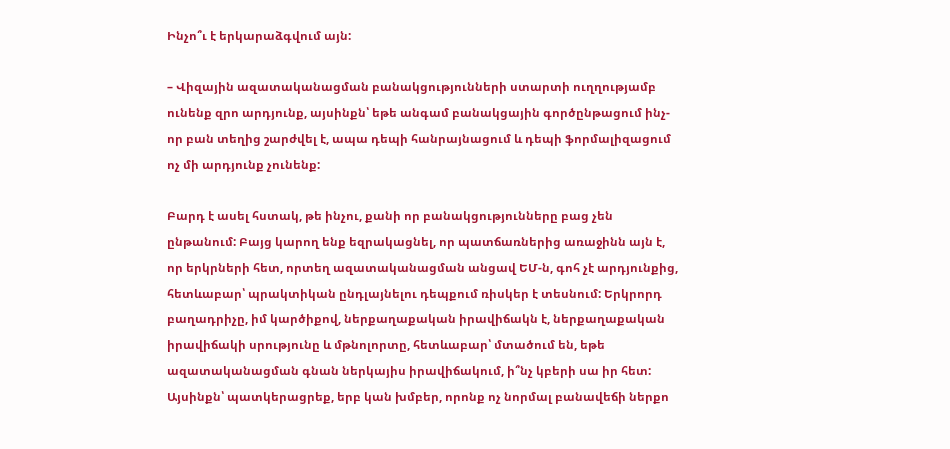Ինչո՞ւ է երկարաձգվում այն:

– Վիզային ազատականացման բանակցությունների ստարտի ուղղությամբ ունենք զրո արդյունք, այսինքն՝ եթե անգամ բանակցային գործընթացում ինչ-որ բան տեղից շարժվել է, ապա դեպի հանրայնացում և դեպի ֆորմալիզացում ոչ մի արդյունք չունենք:

Բարդ է ասել հստակ, թե ինչու, քանի որ բանակցությունները բաց չեն ընթանում: Բայց կարող ենք եզրակացնել, որ պատճառներից առաջինն այն է, որ երկրների հետ, որտեղ ազատականացման անցավ ԵՄ-ն, գոհ չէ արդյունքից, հետևաբար՝ պրակտիկան ընդլայնելու դեպքում ռիսկեր է տեսնում: Երկրորդ բաղադրիչը, իմ կարծիքով, ներքաղաքական իրավիճակն է, ներքաղաքական իրավիճակի սրությունը և մթնոլորտը, հետևաբար՝ մտածում են, եթե ազատականացման գնան ներկայիս իրավիճակում, ի՞նչ կբերի սա իր հետ: Այսինքն՝ պատկերացրեք, երբ կան խմբեր, որոնք ոչ նորմալ բանավեճի ներքո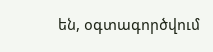են, օգտագործվում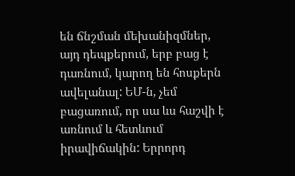են ճնշման մեխանիզմներ, այդ դեպքերում, երբ բաց է դառնում, կարող են հոսքերն ավելանալ: ԵՄ-ն, չեմ բացառում, որ սա ևս հաշվի է առնում և հետևում իրավիճակին: Երրորդ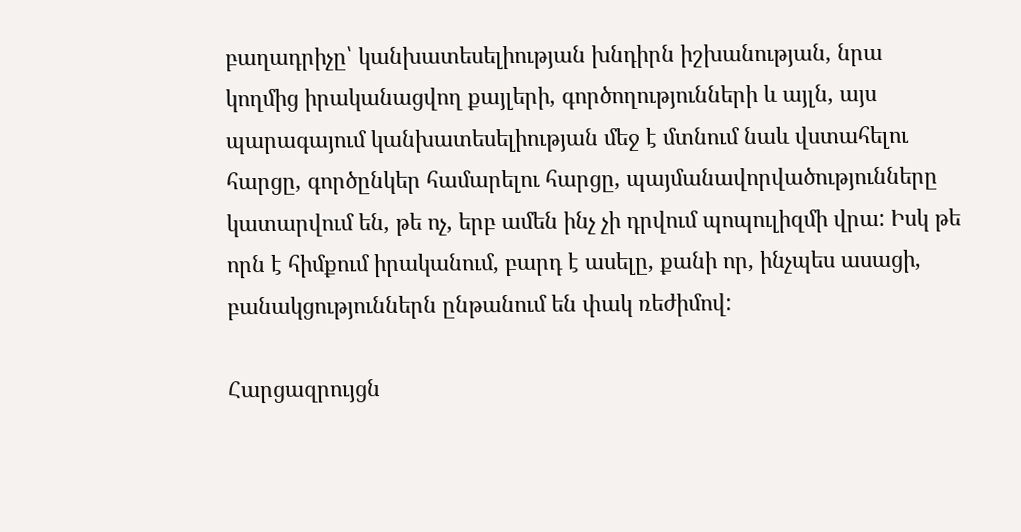բաղադրիչը՝ կանխատեսելիության խնդիրն իշխանության, նրա կողմից իրականացվող քայլերի, գործողությունների և այլն, այս պարագայում կանխատեսելիության մեջ է մտնում նաև վստահելու հարցը, գործընկեր համարելու հարցը, պայմանավորվածությունները կատարվում են, թե ոչ, երբ ամեն ինչ չի դրվում պոպուլիզմի վրա: Իսկ թե որն է հիմքում իրականում, բարդ է ասելը, քանի որ, ինչպես ասացի, բանակցություններն ընթանում են փակ ռեժիմով:

Հարցազրույցն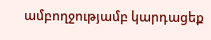ամբողջությամբ կարդացեք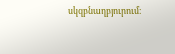սկզբնաղբյուրում։